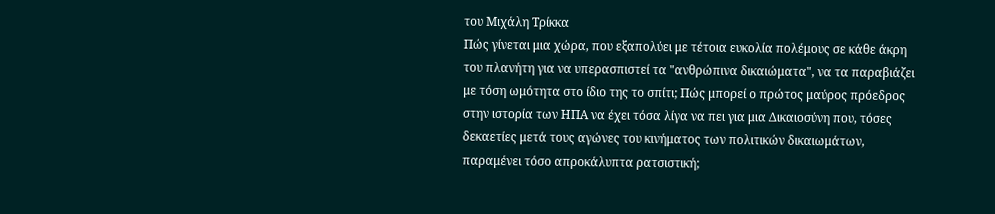του Μιχάλη Τρίκκα
Πώς γίνεται μια χώρα, που εξαπολύει με τέτοια ευκολία πολέμους σε κάθε άκρη του πλανήτη για να υπερασπιστεί τα "ανθρώπινα δικαιώματα", να τα παραβιάζει με τόση ωμότητα στο ίδιο της το σπίτι; Πώς μπορεί ο πρώτος μαύρος πρόεδρος στην ιστορία των ΗΠΑ να έχει τόσα λίγα να πει για μια Δικαιοσύνη που, τόσες δεκαετίες μετά τους αγώνες του κινήματος των πολιτικών δικαιωμάτων, παραμένει τόσο απροκάλυπτα ρατσιστική;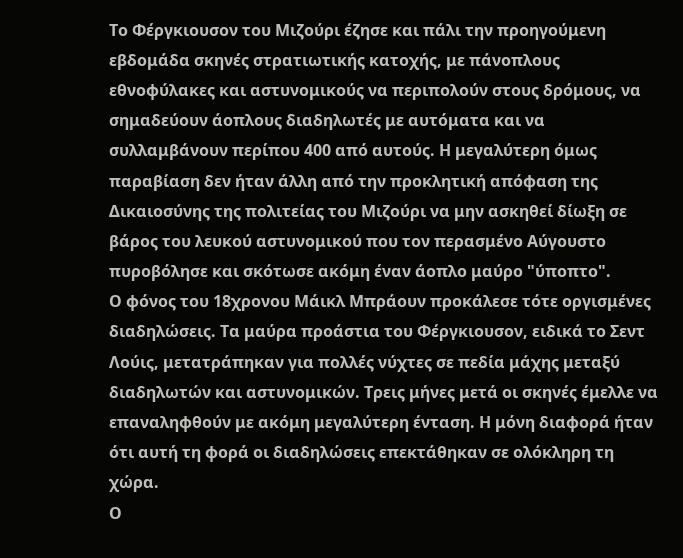Το Φέργκιουσον του Μιζούρι έζησε και πάλι την προηγούμενη εβδομάδα σκηνές στρατιωτικής κατοχής, με πάνοπλους εθνοφύλακες και αστυνομικούς να περιπολούν στους δρόμους, να σημαδεύουν άοπλους διαδηλωτές με αυτόματα και να συλλαμβάνουν περίπου 400 από αυτούς. Η μεγαλύτερη όμως παραβίαση δεν ήταν άλλη από την προκλητική απόφαση της Δικαιοσύνης της πολιτείας του Μιζούρι να μην ασκηθεί δίωξη σε βάρος του λευκού αστυνομικού που τον περασμένο Αύγουστο πυροβόλησε και σκότωσε ακόμη έναν άοπλο μαύρο "ύποπτο".
Ο φόνος του 18χρονου Μάικλ Μπράουν προκάλεσε τότε οργισμένες διαδηλώσεις. Τα μαύρα προάστια του Φέργκιουσον, ειδικά το Σεντ Λούις, μετατράπηκαν για πολλές νύχτες σε πεδία μάχης μεταξύ διαδηλωτών και αστυνομικών. Τρεις μήνες μετά οι σκηνές έμελλε να επαναληφθούν με ακόμη μεγαλύτερη ένταση. Η μόνη διαφορά ήταν ότι αυτή τη φορά οι διαδηλώσεις επεκτάθηκαν σε ολόκληρη τη χώρα.
Ο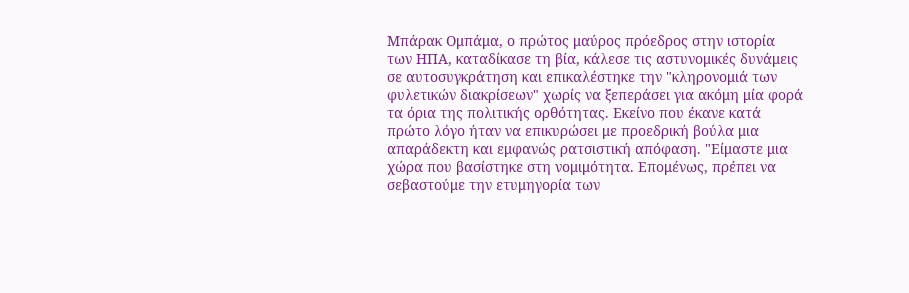Μπάρακ Ομπάμα, ο πρώτος μαύρος πρόεδρος στην ιστορία των ΗΠΑ, καταδίκασε τη βία, κάλεσε τις αστυνομικές δυνάμεις σε αυτοσυγκράτηση και επικαλέστηκε την "κληρονομιά των φυλετικών διακρίσεων" χωρίς να ξεπεράσει για ακόμη μία φορά τα όρια της πολιτικής ορθότητας. Εκείνο που έκανε κατά πρώτο λόγο ήταν να επικυρώσει με προεδρική βούλα μια απαράδεκτη και εμφανώς ρατσιστική απόφαση. "Είμαστε μια χώρα που βασίστηκε στη νομιμότητα. Επομένως, πρέπει να σεβαστούμε την ετυμηγορία των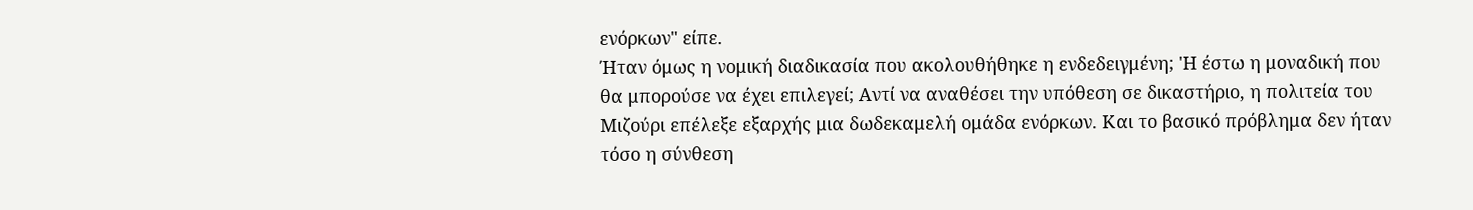ενόρκων" είπε.
Ήταν όμως η νομική διαδικασία που ακολουθήθηκε η ενδεδειγμένη; 'Η έστω η μοναδική που θα μπορούσε να έχει επιλεγεί; Αντί να αναθέσει την υπόθεση σε δικαστήριο, η πολιτεία του Μιζούρι επέλεξε εξαρχής μια δωδεκαμελή ομάδα ενόρκων. Και το βασικό πρόβλημα δεν ήταν τόσο η σύνθεση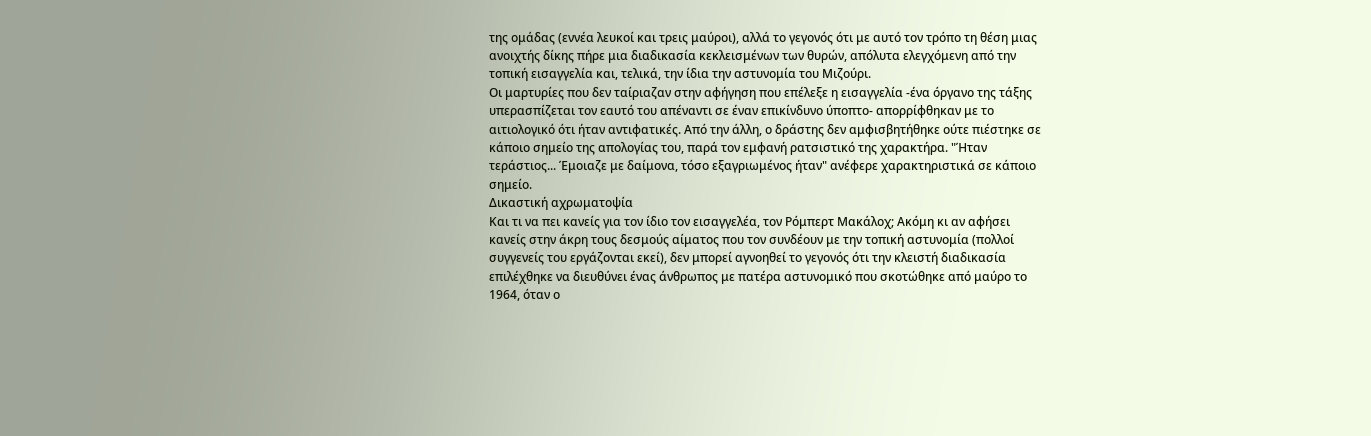της ομάδας (εννέα λευκοί και τρεις μαύροι), αλλά το γεγονός ότι με αυτό τον τρόπο τη θέση μιας ανοιχτής δίκης πήρε μια διαδικασία κεκλεισμένων των θυρών, απόλυτα ελεγχόμενη από την τοπική εισαγγελία και, τελικά, την ίδια την αστυνομία του Μιζούρι.
Οι μαρτυρίες που δεν ταίριαζαν στην αφήγηση που επέλεξε η εισαγγελία -ένα όργανο της τάξης υπερασπίζεται τον εαυτό του απέναντι σε έναν επικίνδυνο ύποπτο- απορρίφθηκαν με το αιτιολογικό ότι ήταν αντιφατικές. Από την άλλη, ο δράστης δεν αμφισβητήθηκε ούτε πιέστηκε σε κάποιο σημείο της απολογίας του, παρά τον εμφανή ρατσιστικό της χαρακτήρα. "Ήταν τεράστιος... Έμοιαζε με δαίμονα, τόσο εξαγριωμένος ήταν" ανέφερε χαρακτηριστικά σε κάποιο σημείο.
Δικαστική αχρωματοψία
Και τι να πει κανείς για τον ίδιο τον εισαγγελέα, τον Ρόμπερτ Μακάλοχ; Ακόμη κι αν αφήσει κανείς στην άκρη τους δεσμούς αίματος που τον συνδέουν με την τοπική αστυνομία (πολλοί συγγενείς του εργάζονται εκεί), δεν μπορεί αγνοηθεί το γεγονός ότι την κλειστή διαδικασία επιλέχθηκε να διευθύνει ένας άνθρωπος με πατέρα αστυνομικό που σκοτώθηκε από μαύρο το 1964, όταν ο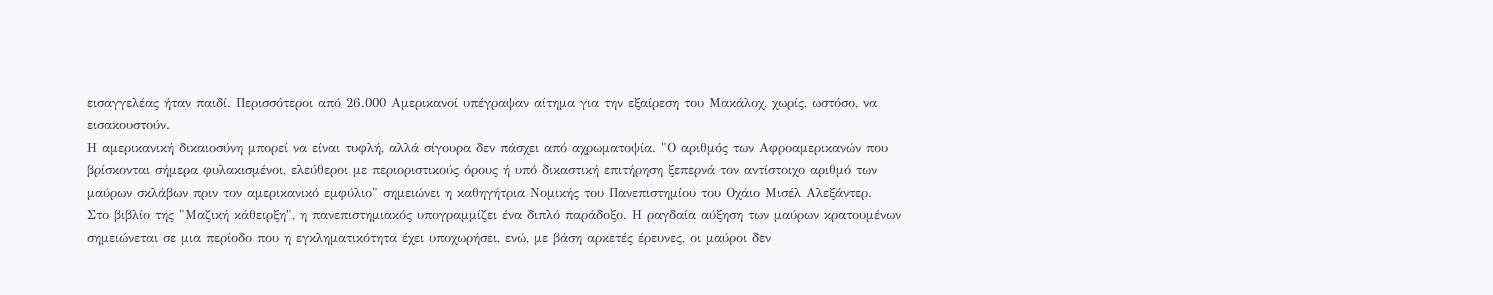εισαγγελέας ήταν παιδί. Περισσότεροι από 26.000 Αμερικανοί υπέγραψαν αίτημα για την εξαίρεση του Μακάλοχ, χωρίς, ωστόσο, να εισακουστούν.
Η αμερικανική δικαιοσύνη μπορεί να είναι τυφλή, αλλά σίγουρα δεν πάσχει από αχρωματοψία. "Ο αριθμός των Αφροαμερικανών που βρίσκονται σήμερα φυλακισμένοι, ελεύθεροι με περιοριστικούς όρους ή υπό δικαστική επιτήρηση ξεπερνά τον αντίστοιχο αριθμό των μαύρων σκλάβων πριν τον αμερικανικό εμφύλιο" σημειώνει η καθηγήτρια Νομικής του Πανεπιστημίου του Οχάιο Μισέλ Αλεξάντερ.
Στο βιβλίο της "Μαζική κάθειρξη", η πανεπιστημιακός υπογραμμίζει ένα διπλό παράδοξο. Η ραγδαία αύξηση των μαύρων κρατουμένων σημειώνεται σε μια περίοδο που η εγκληματικότητα έχει υποχωρήσει, ενώ, με βάση αρκετές έρευνες, οι μαύροι δεν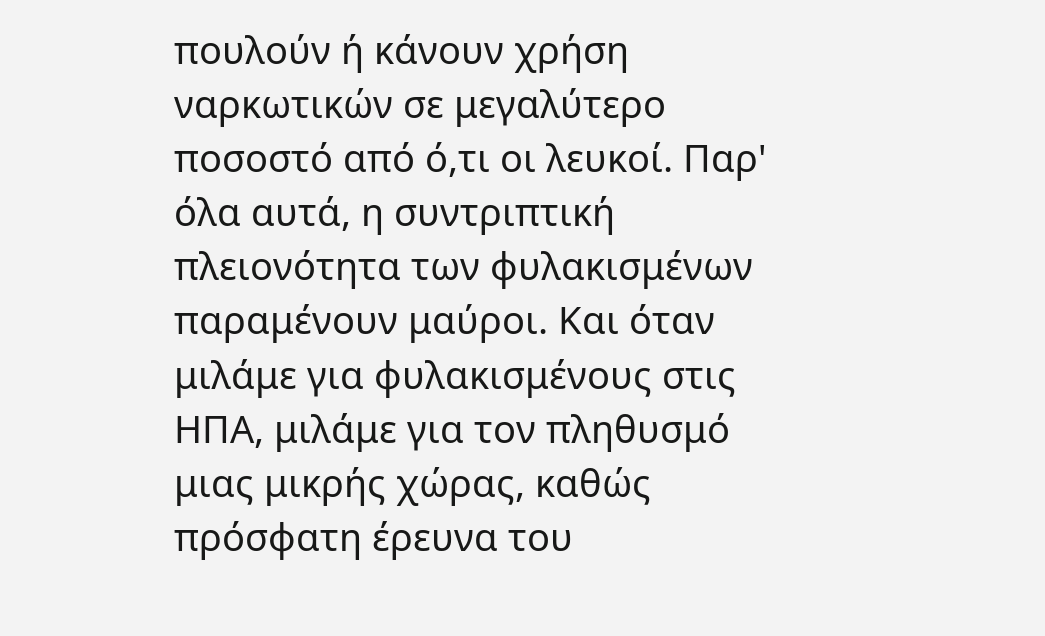πουλούν ή κάνουν χρήση ναρκωτικών σε μεγαλύτερο ποσοστό από ό,τι οι λευκοί. Παρ' όλα αυτά, η συντριπτική πλειονότητα των φυλακισμένων παραμένουν μαύροι. Και όταν μιλάμε για φυλακισμένους στις ΗΠΑ, μιλάμε για τον πληθυσμό μιας μικρής χώρας, καθώς πρόσφατη έρευνα του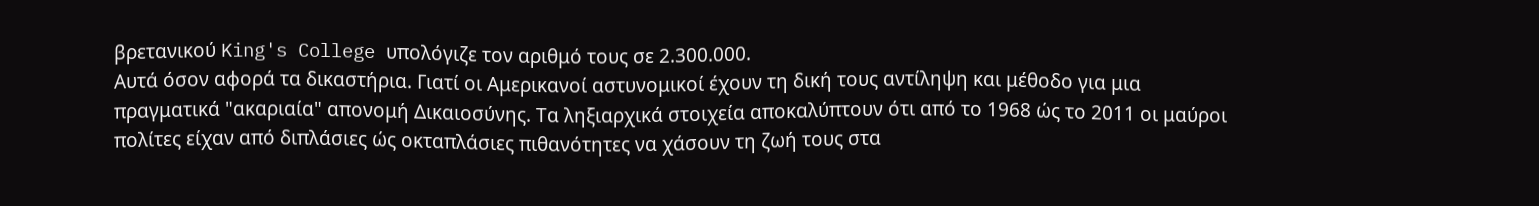βρετανικού King's College υπολόγιζε τον αριθμό τους σε 2.300.000.
Αυτά όσον αφορά τα δικαστήρια. Γιατί οι Αμερικανοί αστυνομικοί έχουν τη δική τους αντίληψη και μέθοδο για μια πραγματικά "ακαριαία" απονομή Δικαιοσύνης. Τα ληξιαρχικά στοιχεία αποκαλύπτουν ότι από το 1968 ώς το 2011 οι μαύροι πολίτες είχαν από διπλάσιες ώς οκταπλάσιες πιθανότητες να χάσουν τη ζωή τους στα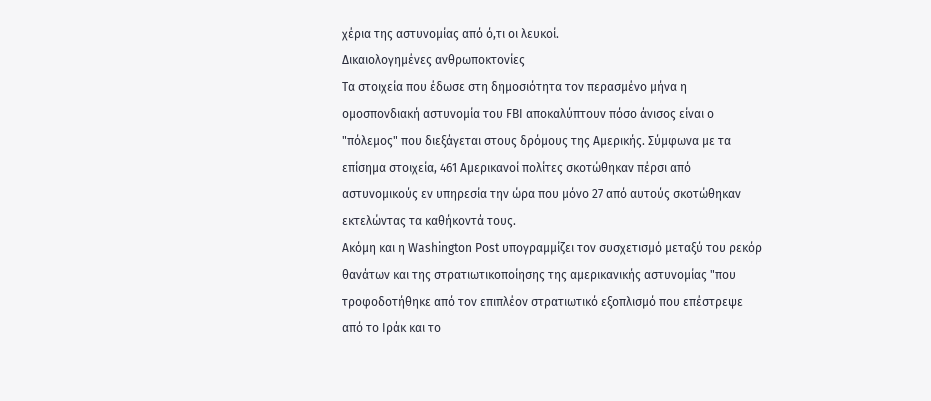χέρια της αστυνομίας από ό,τι οι λευκοί.
Δικαιολογημένες ανθρωποκτονίες
Τα στοιχεία που έδωσε στη δημοσιότητα τον περασμένο μήνα η ομοσπονδιακή αστυνομία του FBI αποκαλύπτουν πόσο άνισος είναι ο "πόλεμος" που διεξάγεται στους δρόμους της Αμερικής. Σύμφωνα με τα επίσημα στοιχεία, 461 Αμερικανοί πολίτες σκοτώθηκαν πέρσι από αστυνομικούς εν υπηρεσία την ώρα που μόνο 27 από αυτούς σκοτώθηκαν εκτελώντας τα καθήκοντά τους.
Ακόμη και η Washington Post υπογραμμίζει τον συσχετισμό μεταξύ του ρεκόρ θανάτων και της στρατιωτικοποίησης της αμερικανικής αστυνομίας "που τροφοδοτήθηκε από τον επιπλέον στρατιωτικό εξοπλισμό που επέστρεψε από το Ιράκ και το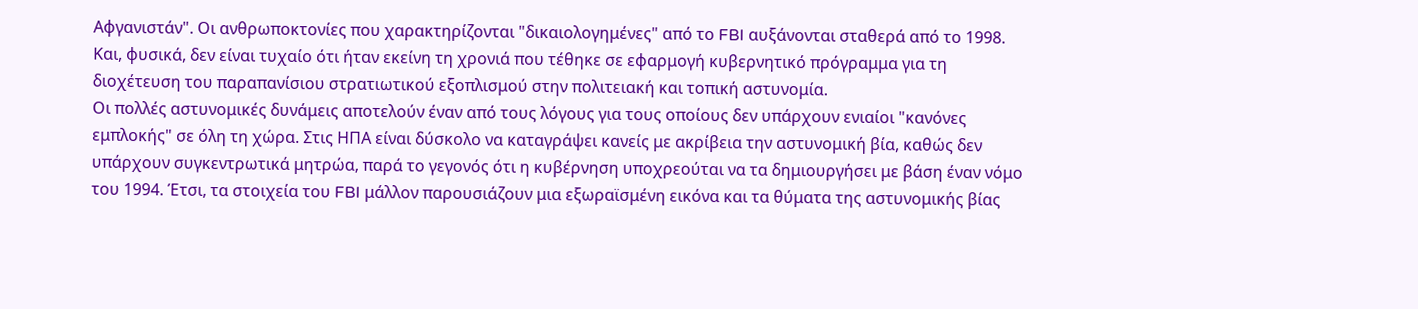Αφγανιστάν". Οι ανθρωποκτονίες που χαρακτηρίζονται "δικαιολογημένες" από το FBI αυξάνονται σταθερά από το 1998. Και, φυσικά, δεν είναι τυχαίο ότι ήταν εκείνη τη χρονιά που τέθηκε σε εφαρμογή κυβερνητικό πρόγραμμα για τη διοχέτευση του παραπανίσιου στρατιωτικού εξοπλισμού στην πολιτειακή και τοπική αστυνομία.
Οι πολλές αστυνομικές δυνάμεις αποτελούν έναν από τους λόγους για τους οποίους δεν υπάρχουν ενιαίοι "κανόνες εμπλοκής" σε όλη τη χώρα. Στις ΗΠΑ είναι δύσκολο να καταγράψει κανείς με ακρίβεια την αστυνομική βία, καθώς δεν υπάρχουν συγκεντρωτικά μητρώα, παρά το γεγονός ότι η κυβέρνηση υποχρεούται να τα δημιουργήσει με βάση έναν νόμο του 1994. Έτσι, τα στοιχεία του FBI μάλλον παρουσιάζουν μια εξωραϊσμένη εικόνα και τα θύματα της αστυνομικής βίας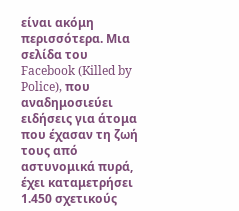είναι ακόμη περισσότερα. Μια σελίδα του Facebook (Killed by Police), που αναδημοσιεύει ειδήσεις για άτομα που έχασαν τη ζωή τους από αστυνομικά πυρά, έχει καταμετρήσει 1.450 σχετικούς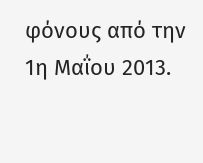φόνους από την 1η Μαΐου 2013.